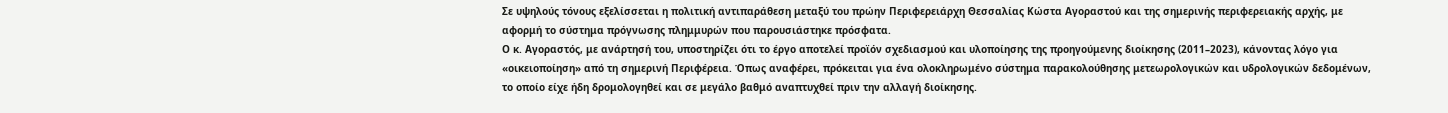Σε υψηλούς τόνους εξελίσσεται η πολιτική αντιπαράθεση μεταξύ του πρώην Περιφερειάρχη Θεσσαλίας Κώστα Αγοραστού και της σημερινής περιφερειακής αρχής, με αφορμή το σύστημα πρόγνωσης πλημμυρών που παρουσιάστηκε πρόσφατα.
Ο κ. Αγοραστός, με ανάρτησή του, υποστηρίζει ότι το έργο αποτελεί προϊόν σχεδιασμού και υλοποίησης της προηγούμενης διοίκησης (2011–2023), κάνοντας λόγο για «οικειοποίηση» από τη σημερινή Περιφέρεια. Όπως αναφέρει, πρόκειται για ένα ολοκληρωμένο σύστημα παρακολούθησης μετεωρολογικών και υδρολογικών δεδομένων, το οποίο είχε ήδη δρομολογηθεί και σε μεγάλο βαθμό αναπτυχθεί πριν την αλλαγή διοίκησης.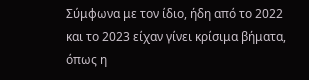Σύμφωνα με τον ίδιο, ήδη από το 2022 και το 2023 είχαν γίνει κρίσιμα βήματα, όπως η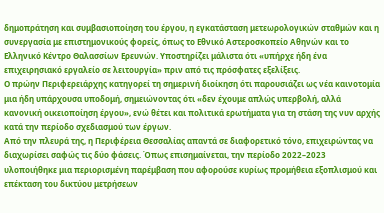δημοπράτηση και συμβασιοποίηση του έργου, η εγκατάσταση μετεωρολογικών σταθμών και η συνεργασία με επιστημονικούς φορείς, όπως το Εθνικό Αστεροσκοπείο Αθηνών και το Ελληνικό Κέντρο Θαλασσίων Ερευνών. Υποστηρίζει μάλιστα ότι «υπήρχε ήδη ένα επιχειρησιακό εργαλείο σε λειτουργία» πριν από τις πρόσφατες εξελίξεις.
Ο πρώην Περιφερειάρχης κατηγορεί τη σημερινή διοίκηση ότι παρουσιάζει ως νέα καινοτομία μια ήδη υπάρχουσα υποδομή, σημειώνοντας ότι «δεν έχουμε απλώς υπερβολή, αλλά κανονική οικειοποίηση έργου», ενώ θέτει και πολιτικά ερωτήματα για τη στάση της νυν αρχής κατά την περίοδο σχεδιασμού των έργων.
Από την πλευρά της, η Περιφέρεια Θεσσαλίας απαντά σε διαφορετικό τόνο, επιχειρώντας να διαχωρίσει σαφώς τις δύο φάσεις. Όπως επισημαίνεται, την περίοδο 2022–2023 υλοποιήθηκε μια περιορισμένη παρέμβαση που αφορούσε κυρίως προμήθεια εξοπλισμού και επέκταση του δικτύου μετρήσεων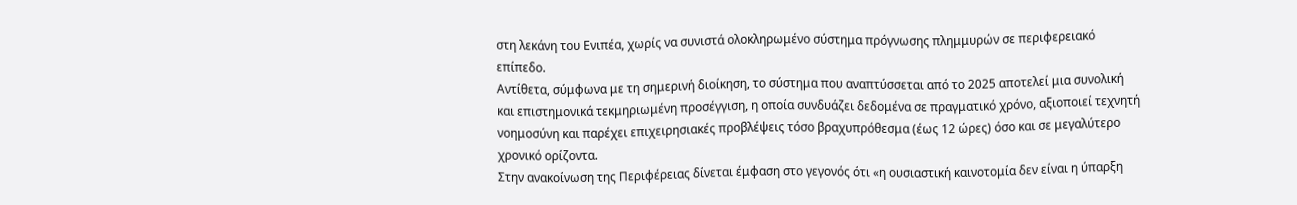στη λεκάνη του Ενιπέα, χωρίς να συνιστά ολοκληρωμένο σύστημα πρόγνωσης πλημμυρών σε περιφερειακό επίπεδο.
Αντίθετα, σύμφωνα με τη σημερινή διοίκηση, το σύστημα που αναπτύσσεται από το 2025 αποτελεί μια συνολική και επιστημονικά τεκμηριωμένη προσέγγιση, η οποία συνδυάζει δεδομένα σε πραγματικό χρόνο, αξιοποιεί τεχνητή νοημοσύνη και παρέχει επιχειρησιακές προβλέψεις τόσο βραχυπρόθεσμα (έως 12 ώρες) όσο και σε μεγαλύτερο χρονικό ορίζοντα.
Στην ανακοίνωση της Περιφέρειας δίνεται έμφαση στο γεγονός ότι «η ουσιαστική καινοτομία δεν είναι η ύπαρξη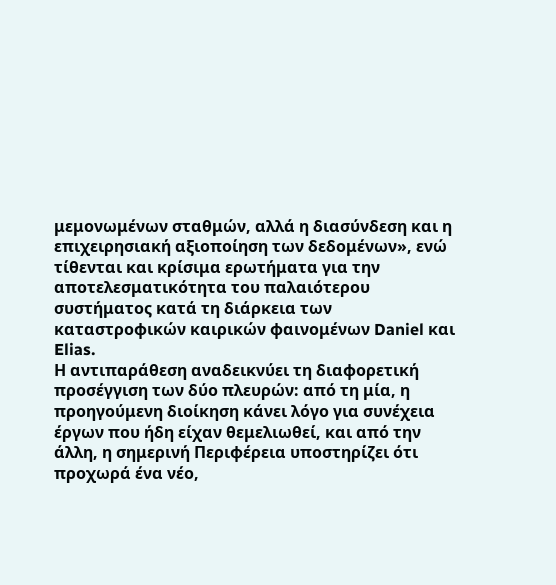μεμονωμένων σταθμών, αλλά η διασύνδεση και η επιχειρησιακή αξιοποίηση των δεδομένων», ενώ τίθενται και κρίσιμα ερωτήματα για την αποτελεσματικότητα του παλαιότερου συστήματος κατά τη διάρκεια των καταστροφικών καιρικών φαινομένων Daniel και Elias.
Η αντιπαράθεση αναδεικνύει τη διαφορετική προσέγγιση των δύο πλευρών: από τη μία, η προηγούμενη διοίκηση κάνει λόγο για συνέχεια έργων που ήδη είχαν θεμελιωθεί, και από την άλλη, η σημερινή Περιφέρεια υποστηρίζει ότι προχωρά ένα νέο,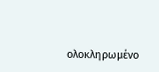ολοκληρωμένο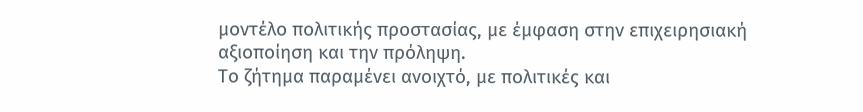μοντέλο πολιτικής προστασίας, με έμφαση στην επιχειρησιακή αξιοποίηση και την πρόληψη.
Το ζήτημα παραμένει ανοιχτό, με πολιτικές και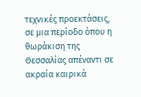τεχνικές προεκτάσεις, σε μια περίοδο όπου η θωράκιση της Θεσσαλίας απέναντι σε ακραία καιρικά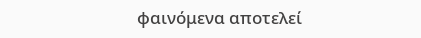φαινόμενα αποτελεί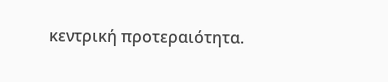κεντρική προτεραιότητα.